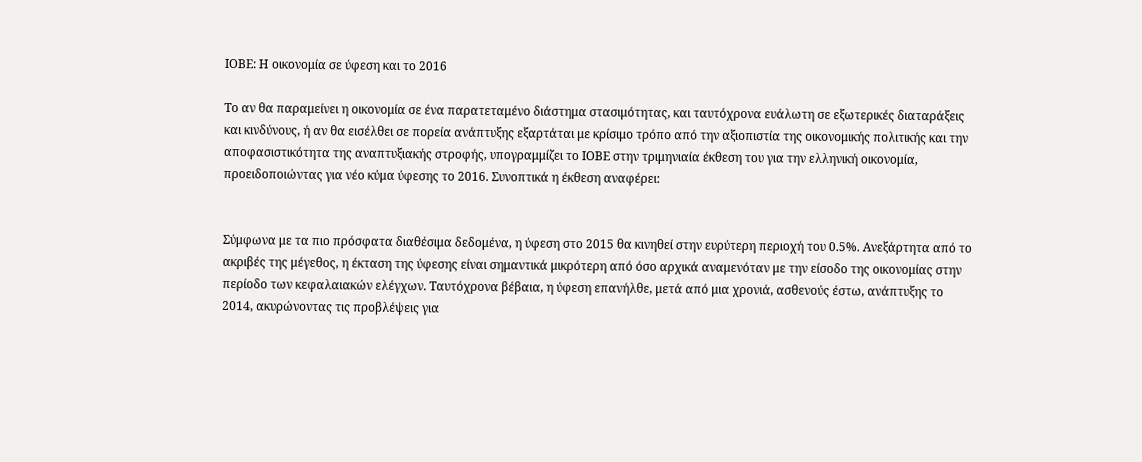ΙΟΒΕ: Η οικονομία σε ύφεση και το 2016

Το αν θα παραμείνει η οικονομία σε ένα παρατεταμένο διάστημα στασιμότητας, και ταυτόχρονα ευάλωτη σε εξωτερικές διαταράξεις και κινδύνους, ή αν θα εισέλθει σε πορεία ανάπτυξης εξαρτάται με κρίσιμο τρόπο από την αξιοπιστία της οικονομικής πολιτικής και την αποφασιστικότητα της αναπτυξιακής στροφής, υπογραμμίζει το ΙΟΒΕ στην τριμηνιαία έκθεση του για την ελληνική οικονομία, προειδοποιώντας για νέο κύμα ύφεσης το 2016. Συνοπτικά η έκθεση αναφέρει:


Σύμφωνα με τα πιο πρόσφατα διαθέσιμα δεδομένα, η ύφεση στο 2015 θα κινηθεί στην ευρύτερη περιοχή του 0.5%. Ανεξάρτητα από το ακριβές της μέγεθος, η έκταση της ύφεσης είναι σημαντικά μικρότερη από όσο αρχικά αναμενόταν με την είσοδο της οικονομίας στην περίοδο των κεφαλαιακών ελέγχων. Ταυτόχρονα βέβαια, η ύφεση επανήλθε, μετά από μια χρονιά, ασθενούς έστω, ανάπτυξης το 2014, ακυρώνοντας τις προβλέψεις για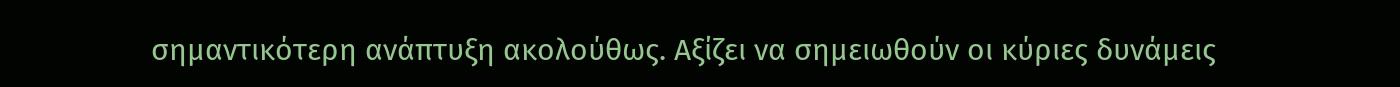σημαντικότερη ανάπτυξη ακολούθως. Αξίζει να σημειωθούν οι κύριες δυνάμεις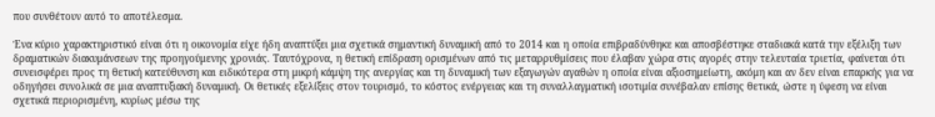που συνθέτουν αυτό το αποτέλεσμα.

Ένα κύριο χαρακτηριστικό είναι ότι η οικονομία είχε ήδη αναπτύξει μια σχετικά σημαντική δυναμική από το 2014 και η οποία επιβραδύνθηκε και αποσβέστηκε σταδιακά κατά την εξέλιξη των δραματικών διακυμάνσεων της προηγούμενης χρονιάς. Ταυτόχρονα, η θετική επίδραση ορισμένων από τις μεταρρυθμίσεις που έλαβαν χώρα στις αγορές στην τελευταία τριετία, φαίνεται ότι συνεισφέρει προς τη θετική κατεύθυνση και ειδικότερα στη μικρή κάμψη της ανεργίας και τη δυναμική των εξαγωγών αγαθών η οποία είναι αξιοσημείωτη, ακόμη και αν δεν είναι επαρκής για να οδηγήσει συνολικά σε μια αναπτυξιακή δυναμική. Οι θετικές εξελίξεις στον τουρισμό, το κόστος ενέργειας και τη συναλλαγματική ισοτιμία συνέβαλαν επίσης θετικά, ώστε η ύφεση να είναι σχετικά περιορισμένη, κυρίως μέσω της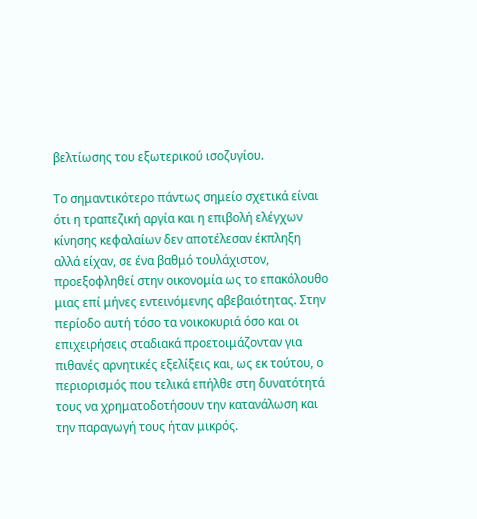βελτίωσης του εξωτερικού ισοζυγίου.

Το σημαντικότερο πάντως σημείο σχετικά είναι ότι η τραπεζική αργία και η επιβολή ελέγχων κίνησης κεφαλαίων δεν αποτέλεσαν έκπληξη αλλά είχαν, σε ένα βαθμό τουλάχιστον, προεξοφληθεί στην οικονομία ως το επακόλουθο μιας επί μήνες εντεινόμενης αβεβαιότητας. Στην περίοδο αυτή τόσο τα νοικοκυριά όσο και οι επιχειρήσεις σταδιακά προετοιμάζονταν για πιθανές αρνητικές εξελίξεις και, ως εκ τούτου, ο περιορισμός που τελικά επήλθε στη δυνατότητά τους να χρηματοδοτήσουν την κατανάλωση και την παραγωγή τους ήταν μικρός.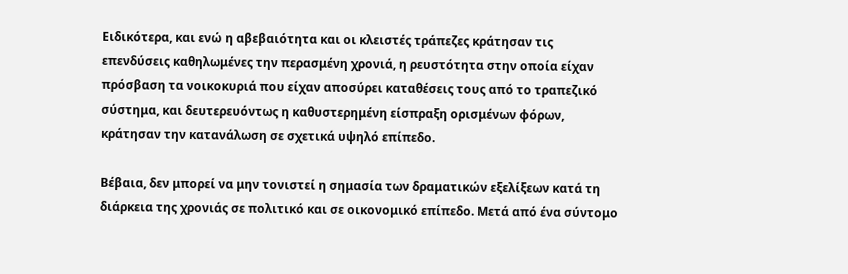Ειδικότερα, και ενώ η αβεβαιότητα και οι κλειστές τράπεζες κράτησαν τις επενδύσεις καθηλωμένες την περασμένη χρονιά, η ρευστότητα στην οποία είχαν πρόσβαση τα νοικοκυριά που είχαν αποσύρει καταθέσεις τους από το τραπεζικό σύστημα, και δευτερευόντως η καθυστερημένη είσπραξη ορισμένων φόρων, κράτησαν την κατανάλωση σε σχετικά υψηλό επίπεδο.

Βέβαια, δεν μπορεί να μην τονιστεί η σημασία των δραματικών εξελίξεων κατά τη διάρκεια της χρονιάς σε πολιτικό και σε οικονομικό επίπεδο. Μετά από ένα σύντομο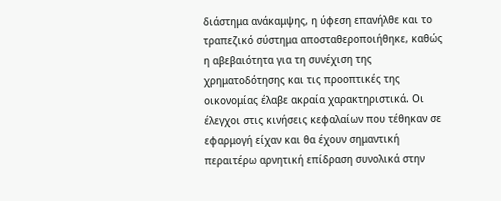διάστημα ανάκαμψης, η ύφεση επανήλθε και το τραπεζικό σύστημα αποσταθεροποιήθηκε, καθώς η αβεβαιότητα για τη συνέχιση της χρηματοδότησης και τις προοπτικές της οικονομίας έλαβε ακραία χαρακτηριστικά. Οι έλεγχοι στις κινήσεις κεφαλαίων που τέθηκαν σε εφαρμογή είχαν και θα έχουν σημαντική περαιτέρω αρνητική επίδραση συνολικά στην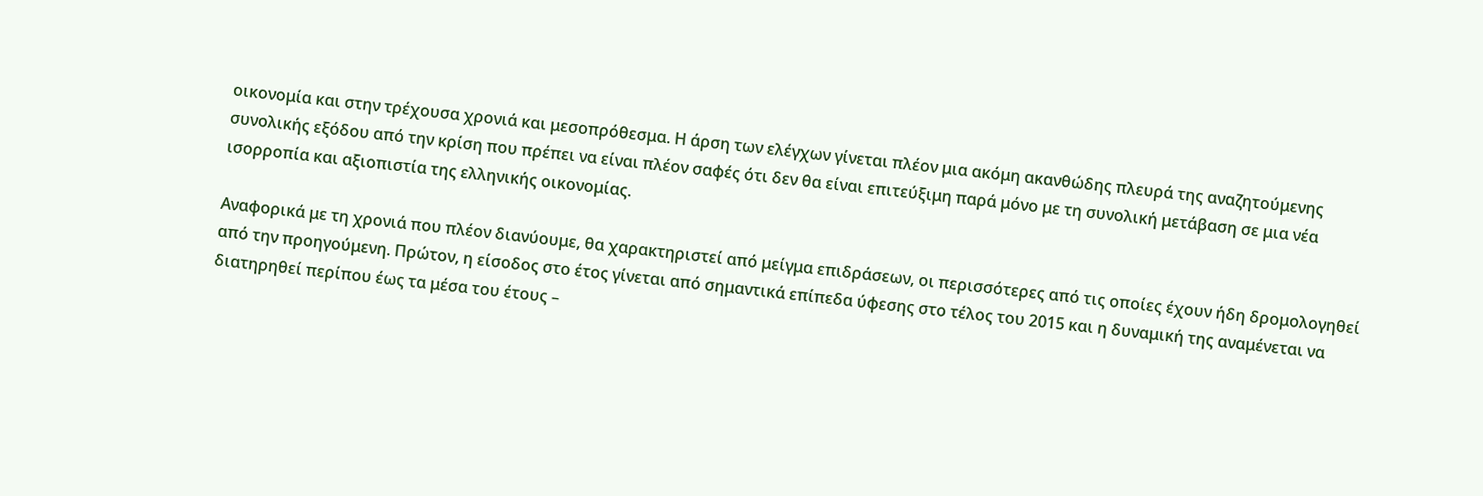οικονομία και στην τρέχουσα χρονιά και μεσοπρόθεσμα. Η άρση των ελέγχων γίνεται πλέον μια ακόμη ακανθώδης πλευρά της αναζητούμενης συνολικής εξόδου από την κρίση που πρέπει να είναι πλέον σαφές ότι δεν θα είναι επιτεύξιμη παρά μόνο με τη συνολική μετάβαση σε μια νέα ισορροπία και αξιοπιστία της ελληνικής οικονομίας.

Αναφορικά με τη χρονιά που πλέον διανύουμε, θα χαρακτηριστεί από μείγμα επιδράσεων, οι περισσότερες από τις οποίες έχουν ήδη δρομολογηθεί από την προηγούμενη. Πρώτον, η είσοδος στο έτος γίνεται από σημαντικά επίπεδα ύφεσης στο τέλος του 2015 και η δυναμική της αναμένεται να διατηρηθεί περίπου έως τα μέσα του έτους –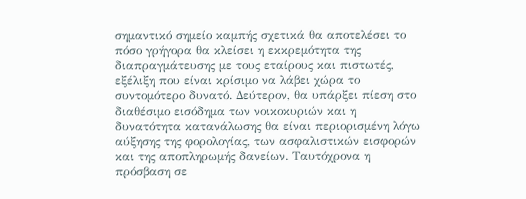σημαντικό σημείο καμπής σχετικά θα αποτελέσει το πόσο γρήγορα θα κλείσει η εκκρεμότητα της διαπραγμάτευσης με τους εταίρους και πιστωτές, εξέλιξη που είναι κρίσιμο να λάβει χώρα το συντομότερο δυνατό. Δεύτερον, θα υπάρξει πίεση στο διαθέσιμο εισόδημα των νοικοκυριών και η δυνατότητα κατανάλωσης θα είναι περιορισμένη λόγω αύξησης της φορολογίας, των ασφαλιστικών εισφορών και της αποπληρωμής δανείων. Ταυτόχρονα η πρόσβαση σε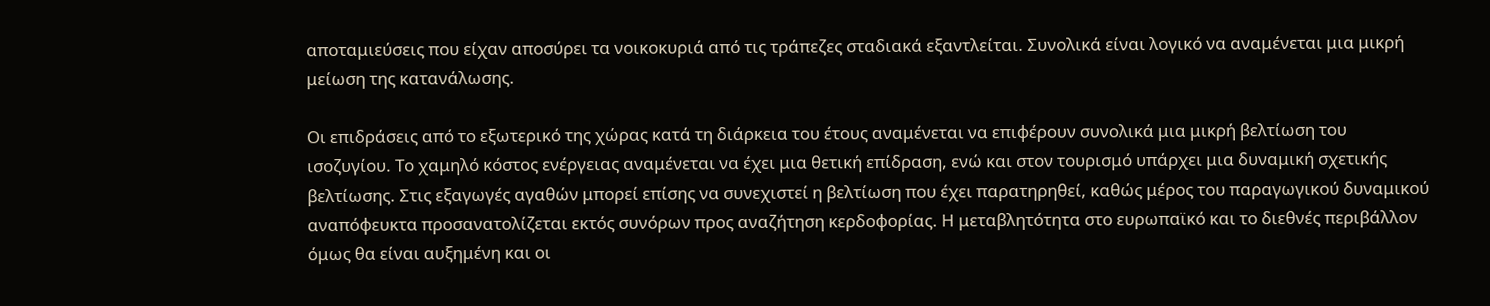αποταμιεύσεις που είχαν αποσύρει τα νοικοκυριά από τις τράπεζες σταδιακά εξαντλείται. Συνολικά είναι λογικό να αναμένεται μια μικρή μείωση της κατανάλωσης.

Οι επιδράσεις από το εξωτερικό της χώρας κατά τη διάρκεια του έτους αναμένεται να επιφέρουν συνολικά μια μικρή βελτίωση του ισοζυγίου. Το χαμηλό κόστος ενέργειας αναμένεται να έχει μια θετική επίδραση, ενώ και στον τουρισμό υπάρχει μια δυναμική σχετικής βελτίωσης. Στις εξαγωγές αγαθών μπορεί επίσης να συνεχιστεί η βελτίωση που έχει παρατηρηθεί, καθώς μέρος του παραγωγικού δυναμικού αναπόφευκτα προσανατολίζεται εκτός συνόρων προς αναζήτηση κερδοφορίας. Η μεταβλητότητα στο ευρωπαϊκό και το διεθνές περιβάλλον όμως θα είναι αυξημένη και οι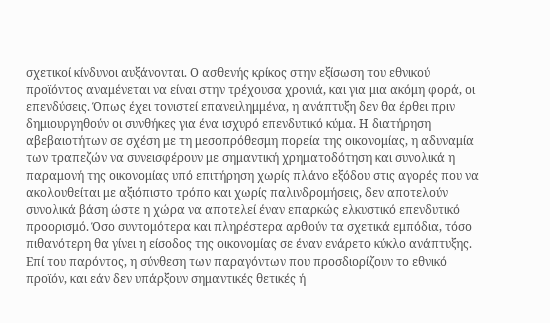σχετικοί κίνδυνοι αυξάνονται. Ο ασθενής κρίκος στην εξίσωση του εθνικού προϊόντος αναμένεται να είναι στην τρέχουσα χρονιά, και για μια ακόμη φορά, οι επενδύσεις. Όπως έχει τονιστεί επανειλημμένα, η ανάπτυξη δεν θα έρθει πριν δημιουργηθούν οι συνθήκες για ένα ισχυρό επενδυτικό κύμα. Η διατήρηση αβεβαιοτήτων σε σχέση με τη μεσοπρόθεσμη πορεία της οικονομίας, η αδυναμία των τραπεζών να συνεισφέρουν με σημαντική χρηματοδότηση και συνολικά η παραμονή της οικονομίας υπό επιτήρηση χωρίς πλάνο εξόδου στις αγορές που να ακολουθείται με αξιόπιστο τρόπο και χωρίς παλινδρομήσεις, δεν αποτελούν συνολικά βάση ώστε η χώρα να αποτελεί έναν επαρκώς ελκυστικό επενδυτικό προορισμό. Όσο συντομότερα και πληρέστερα αρθούν τα σχετικά εμπόδια, τόσο πιθανότερη θα γίνει η είσοδος της οικονομίας σε έναν ενάρετο κύκλο ανάπτυξης. Επί του παρόντος, η σύνθεση των παραγόντων που προσδιορίζουν το εθνικό προϊόν, και εάν δεν υπάρξουν σημαντικές θετικές ή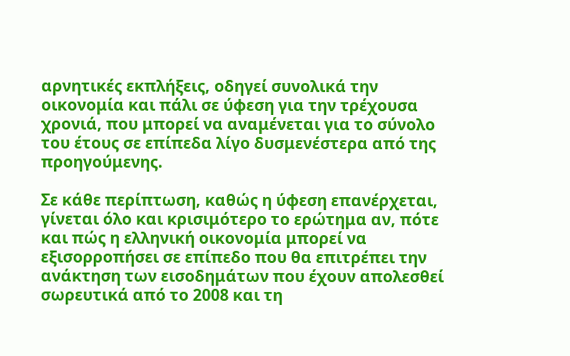αρνητικές εκπλήξεις, οδηγεί συνολικά την οικονομία και πάλι σε ύφεση για την τρέχουσα χρονιά, που μπορεί να αναμένεται για το σύνολο του έτους σε επίπεδα λίγο δυσμενέστερα από της προηγούμενης.

Σε κάθε περίπτωση, καθώς η ύφεση επανέρχεται, γίνεται όλο και κρισιμότερο το ερώτημα αν, πότε και πώς η ελληνική οικονομία μπορεί να εξισορροπήσει σε επίπεδο που θα επιτρέπει την ανάκτηση των εισοδημάτων που έχουν απολεσθεί σωρευτικά από το 2008 και τη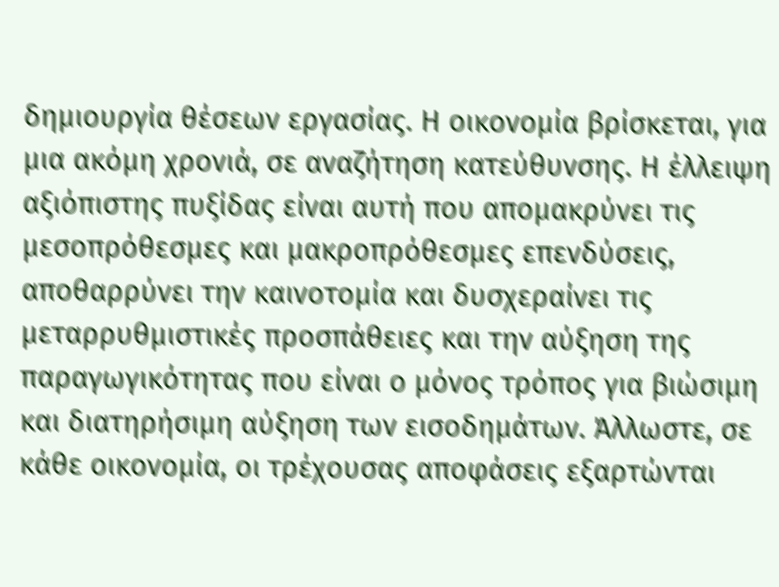δημιουργία θέσεων εργασίας. Η οικονομία βρίσκεται, για μια ακόμη χρονιά, σε αναζήτηση κατεύθυνσης. Η έλλειψη αξιόπιστης πυξίδας είναι αυτή που απομακρύνει τις μεσοπρόθεσμες και μακροπρόθεσμες επενδύσεις, αποθαρρύνει την καινοτομία και δυσχεραίνει τις μεταρρυθμιστικές προσπάθειες και την αύξηση της παραγωγικότητας που είναι ο μόνος τρόπος για βιώσιμη και διατηρήσιμη αύξηση των εισοδημάτων. Άλλωστε, σε κάθε οικονομία, οι τρέχουσας αποφάσεις εξαρτώνται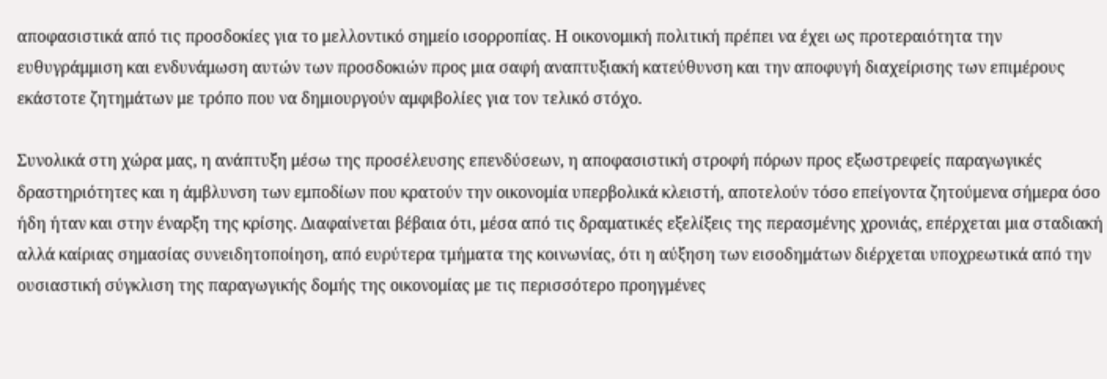αποφασιστικά από τις προσδοκίες για το μελλοντικό σημείο ισορροπίας. Η οικονομική πολιτική πρέπει να έχει ως προτεραιότητα την ευθυγράμμιση και ενδυνάμωση αυτών των προσδοκιών προς μια σαφή αναπτυξιακή κατεύθυνση και την αποφυγή διαχείρισης των επιμέρους εκάστοτε ζητημάτων με τρόπο που να δημιουργούν αμφιβολίες για τον τελικό στόχο.

Συνολικά στη χώρα μας, η ανάπτυξη μέσω της προσέλευσης επενδύσεων, η αποφασιστική στροφή πόρων προς εξωστρεφείς παραγωγικές δραστηριότητες και η άμβλυνση των εμποδίων που κρατούν την οικονομία υπερβολικά κλειστή, αποτελούν τόσο επείγοντα ζητούμενα σήμερα όσο ήδη ήταν και στην έναρξη της κρίσης. Διαφαίνεται βέβαια ότι, μέσα από τις δραματικές εξελίξεις της περασμένης χρονιάς, επέρχεται μια σταδιακή αλλά καίριας σημασίας συνειδητοποίηση, από ευρύτερα τμήματα της κοινωνίας, ότι η αύξηση των εισοδημάτων διέρχεται υποχρεωτικά από την ουσιαστική σύγκλιση της παραγωγικής δομής της οικονομίας με τις περισσότερο προηγμένες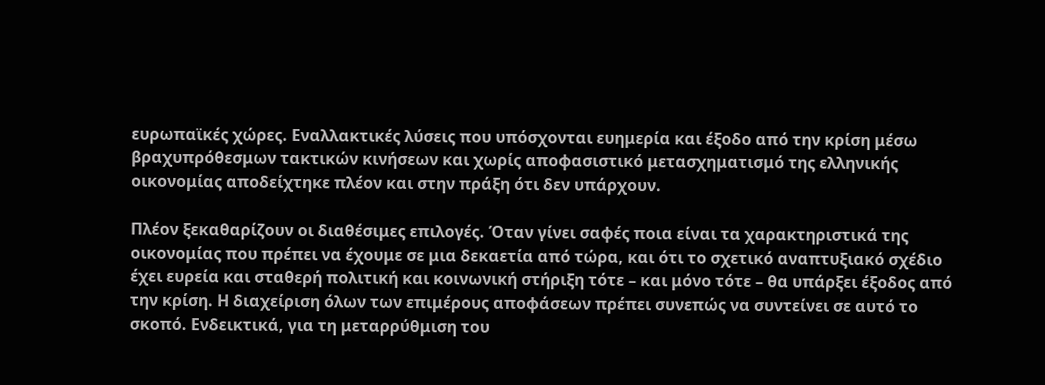ευρωπαϊκές χώρες. Εναλλακτικές λύσεις που υπόσχονται ευημερία και έξοδο από την κρίση μέσω βραχυπρόθεσμων τακτικών κινήσεων και χωρίς αποφασιστικό μετασχηματισμό της ελληνικής οικονομίας αποδείχτηκε πλέον και στην πράξη ότι δεν υπάρχουν.

Πλέον ξεκαθαρίζουν οι διαθέσιμες επιλογές. Όταν γίνει σαφές ποια είναι τα χαρακτηριστικά της οικονομίας που πρέπει να έχουμε σε μια δεκαετία από τώρα, και ότι το σχετικό αναπτυξιακό σχέδιο έχει ευρεία και σταθερή πολιτική και κοινωνική στήριξη τότε – και μόνο τότε – θα υπάρξει έξοδος από την κρίση. Η διαχείριση όλων των επιμέρους αποφάσεων πρέπει συνεπώς να συντείνει σε αυτό το σκοπό. Ενδεικτικά, για τη μεταρρύθμιση του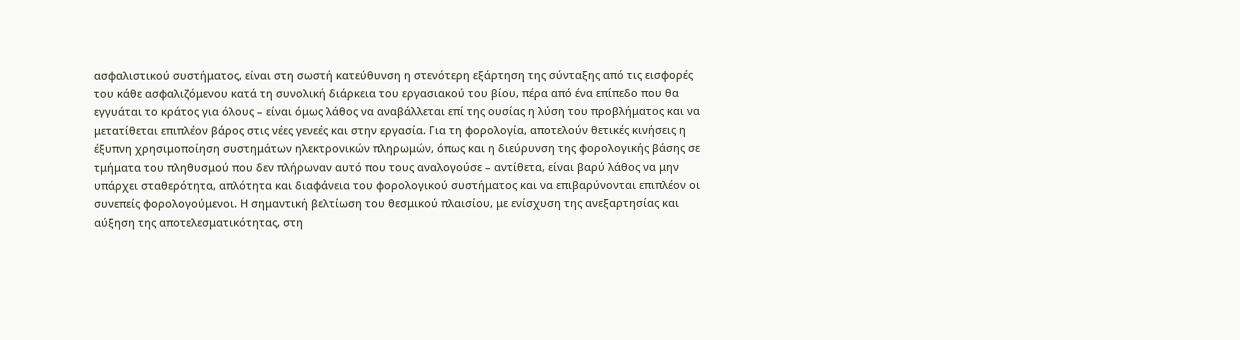ασφαλιστικού συστήματος, είναι στη σωστή κατεύθυνση η στενότερη εξάρτηση της σύνταξης από τις εισφορές του κάθε ασφαλιζόμενου κατά τη συνολική διάρκεια του εργασιακού του βίου, πέρα από ένα επίπεδο που θα εγγυάται το κράτος για όλους – είναι όμως λάθος να αναβάλλεται επί της ουσίας η λύση του προβλήματος και να μετατίθεται επιπλέον βάρος στις νέες γενεές και στην εργασία. Για τη φορολογία, αποτελούν θετικές κινήσεις η έξυπνη χρησιμοποίηση συστημάτων ηλεκτρονικών πληρωμών, όπως και η διεύρυνση της φορολογικής βάσης σε τμήματα του πληθυσμού που δεν πλήρωναν αυτό που τους αναλογούσε – αντίθετα, είναι βαρύ λάθος να μην υπάρχει σταθερότητα, απλότητα και διαφάνεια του φορολογικού συστήματος και να επιβαρύνονται επιπλέον οι συνεπείς φορολογούμενοι. Η σημαντική βελτίωση του θεσμικού πλαισίου, με ενίσχυση της ανεξαρτησίας και αύξηση της αποτελεσματικότητας, στη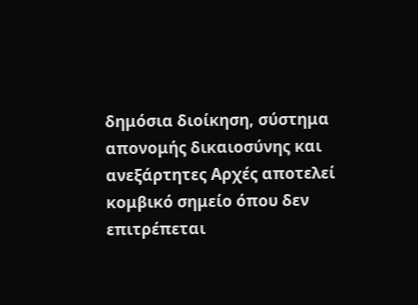δημόσια διοίκηση, σύστημα απονομής δικαιοσύνης και ανεξάρτητες Αρχές αποτελεί κομβικό σημείο όπου δεν επιτρέπεται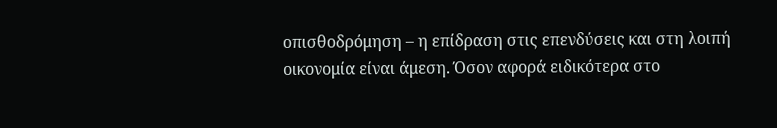οπισθοδρόμηση – η επίδραση στις επενδύσεις και στη λοιπή οικονομία είναι άμεση. Όσον αφορά ειδικότερα στο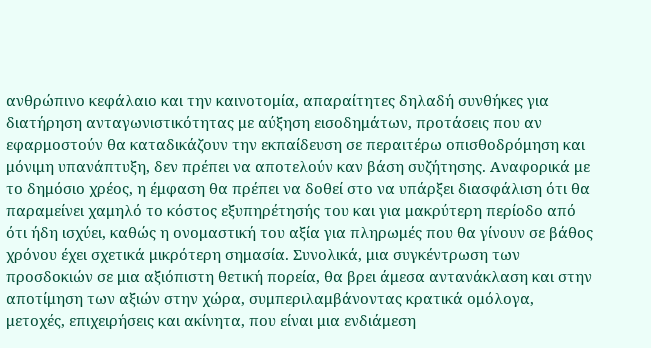ανθρώπινο κεφάλαιο και την καινοτομία, απαραίτητες δηλαδή συνθήκες για διατήρηση ανταγωνιστικότητας με αύξηση εισοδημάτων, προτάσεις που αν εφαρμοστούν θα καταδικάζουν την εκπαίδευση σε περαιτέρω οπισθοδρόμηση και μόνιμη υπανάπτυξη, δεν πρέπει να αποτελούν καν βάση συζήτησης. Αναφορικά με το δημόσιο χρέος, η έμφαση θα πρέπει να δοθεί στο να υπάρξει διασφάλιση ότι θα παραμείνει χαμηλό το κόστος εξυπηρέτησής του και για μακρύτερη περίοδο από ότι ήδη ισχύει, καθώς η ονομαστική του αξία για πληρωμές που θα γίνουν σε βάθος χρόνου έχει σχετικά μικρότερη σημασία. Συνολικά, μια συγκέντρωση των προσδοκιών σε μια αξιόπιστη θετική πορεία, θα βρει άμεσα αντανάκλαση και στην αποτίμηση των αξιών στην χώρα, συμπεριλαμβάνοντας κρατικά ομόλογα, μετοχές, επιχειρήσεις και ακίνητα, που είναι μια ενδιάμεση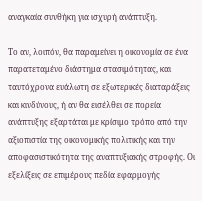αναγκαία συνθήκη για ισχυρή ανάπτυξη.

Το αν, λοιπόν, θα παραμείνει η οικονομία σε ένα παρατεταμένο διάστημα στασιμότητας, και ταυτόχρονα ευάλωτη σε εξωτερικές διαταράξεις και κινδύνους, ή αν θα εισέλθει σε πορεία ανάπτυξης εξαρτάται με κρίσιμο τρόπο από την αξιοπιστία της οικονομικής πολιτικής και την αποφασιστικότητα της αναπτυξιακής στροφής. Οι εξελίξεις σε επιμέρους πεδία εφαρμογής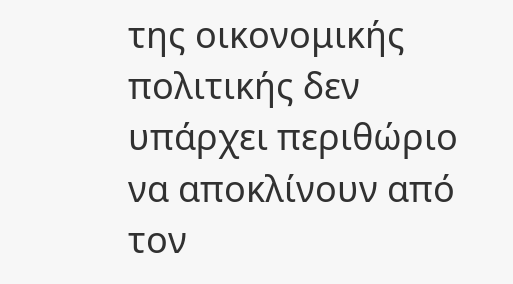της οικονομικής πολιτικής δεν υπάρχει περιθώριο να αποκλίνουν από τον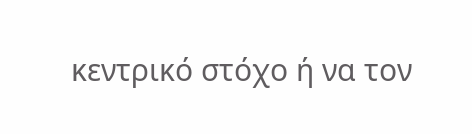κεντρικό στόχο ή να τον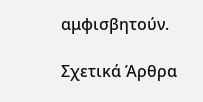αμφισβητούν.

Σχετικά Άρθρα